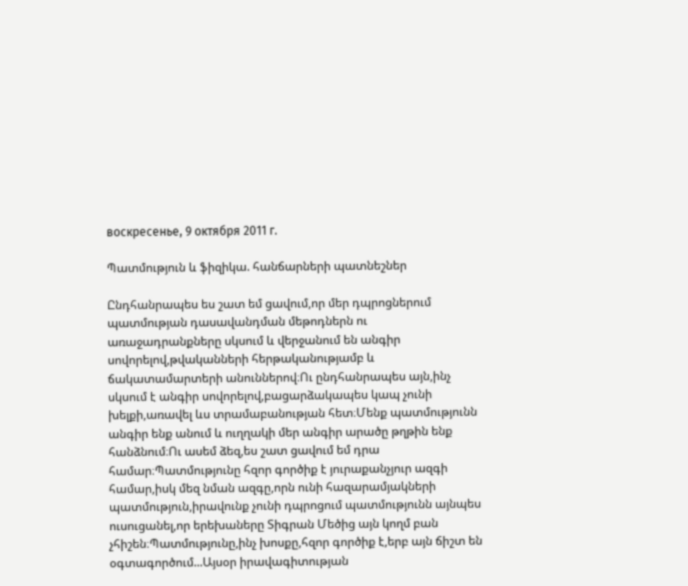воскресенье, 9 октября 2011 г.

Պատմություն և ֆիզիկա. հանճարների պատնեշներ

Ընդհանրապես ես շատ եմ ցավում,որ մեր դպրոցներում պատմության դասավանդման մեթոդներն ու առաջադրանքները սկսում և վերջանում են անգիր սովորելով,թվականների հերթականությամբ և ճակատամարտերի անուններով։Ու ընդհանրապես այն,ինչ սկսում է անգիր սովորելով,բացարձակապես կապ չունի խելքի,առավել ևս տրամաբանության հետ։Մենք պատմությունն անգիր ենք անում և ուղղակի մեր անգիր արածը թղթին ենք հանձնում։Ու ասեմ ձեզ,ես շատ ցավում եմ դրա համար։Պատմությունը հզոր գործիք է յուրաքանչյուր ազգի համար,իսկ մեզ նման ազգը,որն ունի հազարամյակների պատմություն,իրավունք չունի դպրոցում պատմությունն այնպես ուսուցանել,որ երեխաները Տիգրան Մեծից այն կողմ բան չհիշեն։Պատմությունը,ինչ խոսքը,հզոր գործիք է,երբ այն ճիշտ են օգտագործում...Այսօր իրավագիտության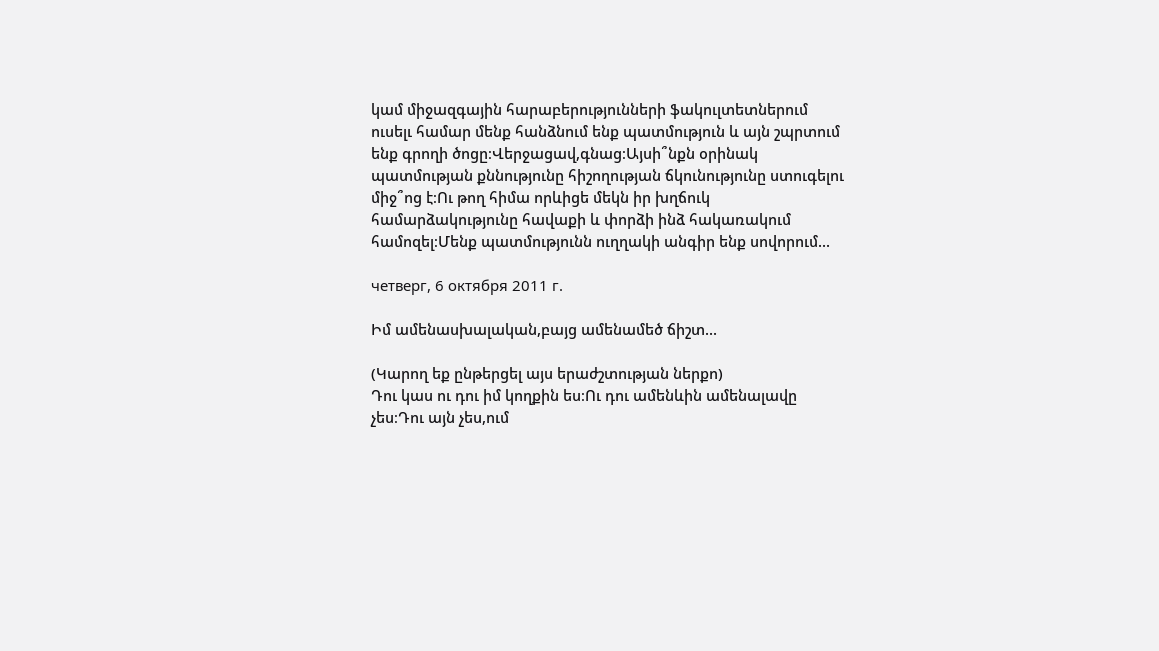կամ միջազգային հարաբերությունների ֆակուլտետներում ուսելւ համար մենք հանձնում ենք պատմություն և այն շպրտում ենք գրողի ծոցը։Վերջացավ,գնաց։Այսի՞նքն օրինակ պատմության քննությունը հիշողության ճկունությունը ստուգելու միջ՞ոց է։Ու թող հիմա որևիցե մեկն իր խղճուկ համարձակությունը հավաքի և փորձի ինձ հակառակում համոզել։Մենք պատմությունն ուղղակի անգիր ենք սովորում...

четверг, 6 октября 2011 г.

Իմ ամենասխալական,բայց ամենամեծ ճիշտ...

(Կարող եք ընթերցել այս երաժշտության ներքո)
Դու կաս ու դու իմ կողքին ես։Ու դու ամենևին ամենալավը չես։Դու այն չես,ում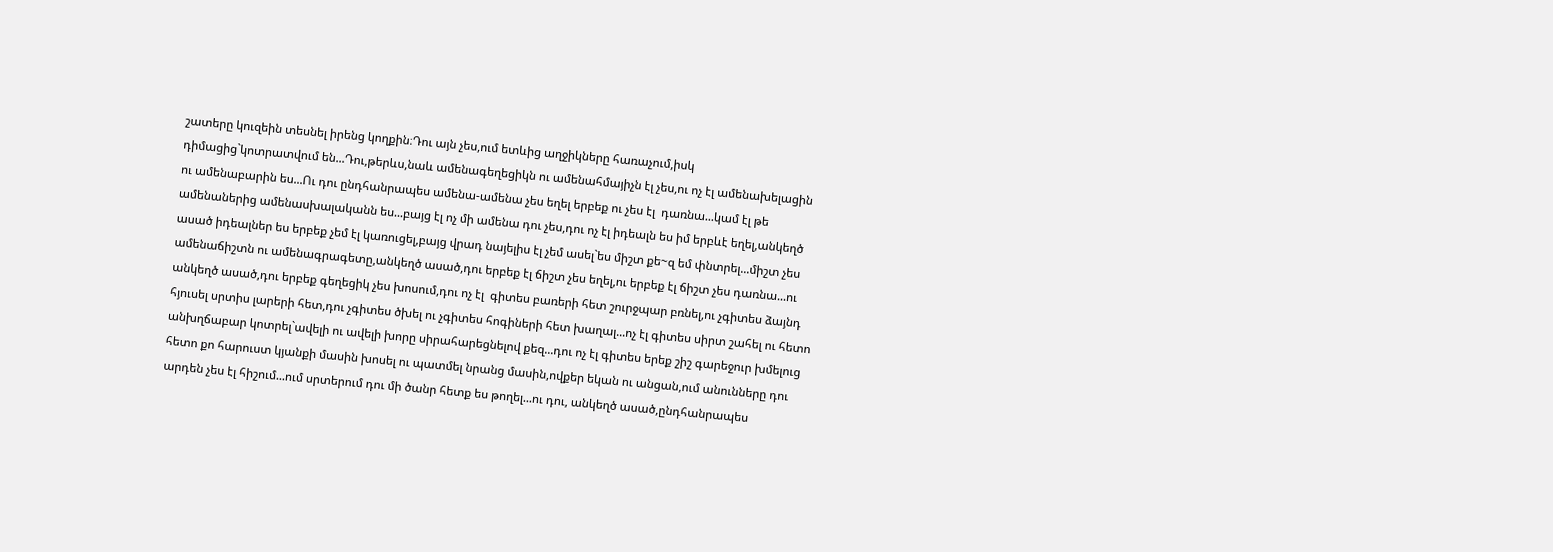շատերը կուզեին տեսնել իրենց կողքին։Դու այն չես,ում ետևից աղջիկները հառաչում,իսկ դիմացից`կոտրատվում են...Դու,թերևս,նաև ամենագեղեցիկն ու ամենահմայիչն էլ չես,ու ոչ էլ ամենախելացին ու ամենաբարին ես...Ու դու ընդհանրապես ամենա-ամենա չես եղել երբեք ու չես էլ  դառնա...կամ էլ թե ամենաներից ամենասխալականն ես...բայց էլ ոչ մի ամենա դու չես,դու ոչ էլ իդեալն ես իմ երբևէ եղել,անկեղծ ասած իդեալներ ես երբեք չեմ էլ կառուցել,բայց վրադ նայելիս էլ չեմ ասել`ես միշտ քե~զ եմ փնտրել...միշտ չես ամենաճիշտն ու ամենագրագետը,անկեղծ ասած,դու երբեք էլ ճիշտ չես եղել,ու երբեք էլ ճիշտ չես դառնա...ու անկեղծ ասած,դու երբեք գեղեցիկ չես խոսում,դու ոչ էլ  գիտես բառերի հետ շուրջպար բռնել,ու չգիտես ձայնդ հյուսել սրտիս լարերի հետ,դու չգիտես ծխել ու չգիտես հոգիների հետ խաղալ...ոչ էլ գիտես սիրտ շահել ու հետո անխղճաբար կոտրել`ավելի ու ավելի խորը սիրահարեցնելով քեզ...դու ոչ էլ գիտես երեք շիշ գարեջուր խմելուց հետո քո հարուստ կյանքի մասին խոսել ու պատմել նրանց մասին,ովքեր եկան ու անցան,ում անունները դու արդեն չես էլ հիշում...ում սրտերում դու մի ծանր հետք ես թողել...ու դու, անկեղծ ասած,ընդհանրապես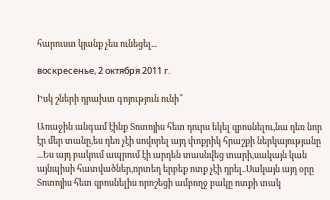հարուստ կյանք չես ունեցել...

воскресенье, 2 октября 2011 г.

Իսկ շների դրախտ գոյություն ունի՞

Առաջին անգամ էինք Տոտոյիս հետ դուրս եկել զբոսնելու,նա դեռ նոր էր մեր տանը,ես դեռ չէի սովորել այդ փոքրիկ հրաշքի ներկայությանը ...Ես այդ բակում ապրում էի արդեն տասնվեց տարի,սակայն կան այնպիսի հատվածներ,որտեղ երբեք ոտք չէի դրել..Սակայն այդ օրը Տոտոյիս հետ զբոսնելիս որոշեցի ամբողջ բակը ոտքի տակ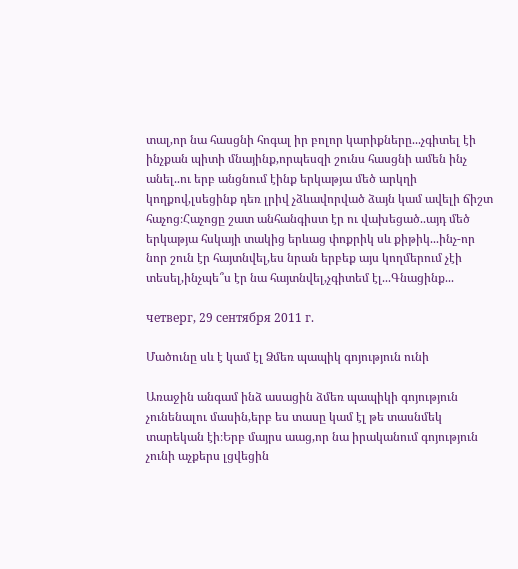տալ,որ նա հասցնի հոգալ իր բոլոր կարիքները...չգիտել էի ինչքան պիտի մնայինք,որպեսզի շունս հասցնի ամեն ինչ անել..ու երբ անցնում էինք երկաթյա մեծ արկղի կողքով,լսեցինք դեռ լրիվ չձևավորված ձայն կամ ավելի ճիշտ հաչոց։Հաչոցը շատ անհանգիստ էր ու վախեցած..այդ մեծ երկաթյա հսկայի տակից երևաց փոքրիկ սև քիթիկ...ինչ-որ նոր շուն էր հայտնվել,ես նրան երբեք այս կողմերում չէի տեսել,ինչպե՞ս էր նա հայտնվել,չգիտեմ էլ...Գնացինք...

четверг, 29 сентября 2011 г.

Մածունը սև է կամ էլ Ձմեռ պապիկ գոյություն ունի

Առաջին անգամ ինձ ասացին ձմեռ պապիկի գոյություն չունենալու մասին,երբ ես տասը կամ էլ թե տասնմեկ տարեկան էի։Երբ մայրս աաց,որ նա իրականում գոյություն չունի աչքերս լցվեցին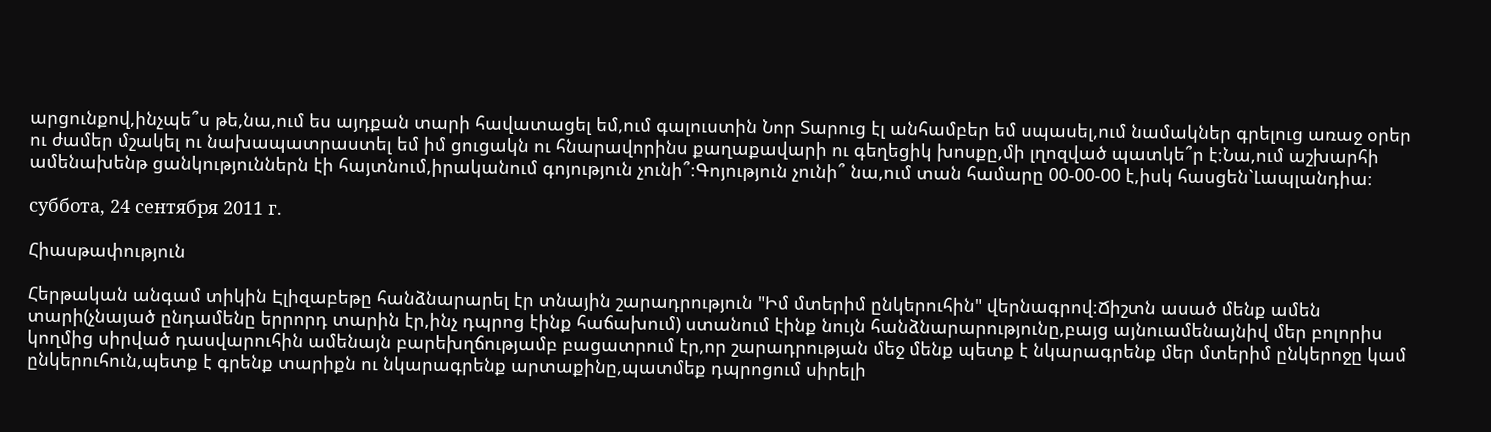արցունքով,ինչպե՞ս թե,նա,ում ես այդքան տարի հավատացել եմ,ում գալուստին Նոր Տարուց էլ անհամբեր եմ սպասել,ում նամակներ գրելուց առաջ օրեր ու ժամեր մշակել ու նախապատրաստել եմ իմ ցուցակն ու հնարավորինս քաղաքավարի ու գեղեցիկ խոսքը,մի լղոզված պատկե՞ր է։Նա,ում աշխարհի ամենախենթ ցանկություններն էի հայտնում,իրականում գոյություն չունի՞։Գոյություն չունի՞ նա,ում տան համարը 00-00-00 է,իսկ հասցեն`Լապլանդիա։

суббота, 24 сентября 2011 г.

Հիասթափություն

Հերթական անգամ տիկին Էլիզաբեթը հանձնարարել էր տնային շարադրություն "Իմ մտերիմ ընկերուհին" վերնագրով։Ճիշտն ասած մենք ամեն տարի(չնայած ընդամենը երրորդ տարին էր,ինչ դպրոց էինք հաճախում) ստանում էինք նույն հանձնարարությունը,բայց այնուամենայնիվ մեր բոլորիս կողմից սիրված դասվարուհին ամենայն բարեխղճությամբ բացատրում էր,որ շարադրության մեջ մենք պետք է նկարագրենք մեր մտերիմ ընկերոջը կամ ընկերուհուն,պետք է գրենք տարիքն ու նկարագրենք արտաքինը,պատմեք դպրոցում սիրելի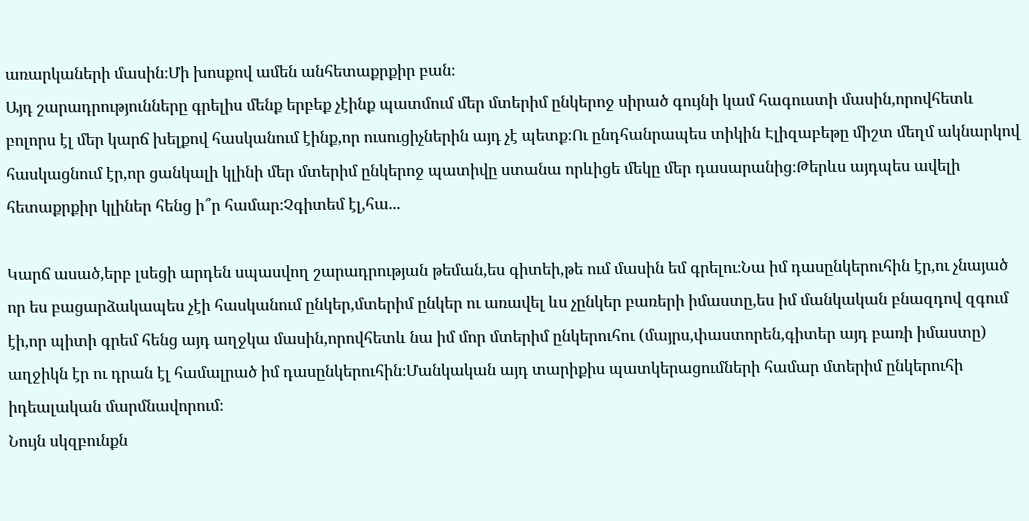առարկաների մասին։Մի խոսքով ամեն անհետաքրքիր բան։
Այդ շարադրությունները գրելիս մենք երբեք չէինք պատմում մեր մտերիմ ընկերոջ սիրած գույնի կամ հագուստի մասին,որովհետև բոլորս էլ մեր կարճ խելքով հասկանում էինք,որ ուսուցիչներին այդ չէ պետք։Ու ընդհանրապես տիկին Էլիզաբեթը միշտ մեղմ ակնարկով հասկացնում էր,որ ցանկալի կլինի մեր մտերիմ ընկերոջ պատիվը ստանա որևիցե մեկը մեր դասարանից։Թերևս այդպես ավելի հետաքրքիր կլիներ հենց ի՞ր համար։Չգիտեմ էլ,հա...

Կարճ ասած,երբ լսեցի արդեն սպասվող շարադրության թեման,ես գիտեի,թե ում մասին եմ գրելու։Նա իմ դասընկերուհին էր,ու չնայած որ ես բացարձակապես չէի հասկանում ընկեր,մտերիմ ընկեր ու առավել ևս չընկեր բառերի իմաստը,ես իմ մանկական բնազդով զգում էի,որ պիտի գրեմ հենց այդ աղջկա մասին,որովհետև նա իմ մոր մտերիմ ընկերուհու (մայրս,փաստորեն,գիտեր այդ բառի իմաստը) աղջիկն էր ու դրան էլ համալրած իմ դասընկերուհին։Մանկական այդ տարիքիս պատկերացումների համար մտերիմ ընկերուհի իդեալական մարմնավորում։
Նույն սկզբունքն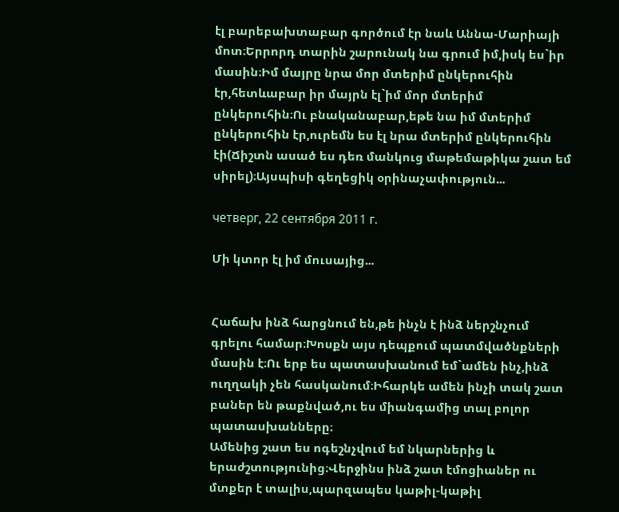էլ բարեբախտաբար գործում էր նաև Աննա-Մարիայի մոտ։Երրորդ տարին շարունակ նա գրում իմ,իսկ ես`իր մասին։Իմ մայրը նրա մոր մտերիմ ընկերուհին էր,հետևաբար իր մայրն էլ`իմ մոր մտերիմ ընկերուհին։Ու բնականաբար,եթե նա իմ մտերիմ ընկերուհին էր,ուրեմն ես էլ նրա մտերիմ ընկերուհին էի(Ճիշտն ասած ես դեռ մանկուց մաթեմաթիկա շատ եմ սիրել)։Այսպիսի գեղեցիկ օրինաչափություն...

четверг, 22 сентября 2011 г.

Մի կտոր էլ իմ մուսայից...


Հաճախ ինձ հարցնում են,թե ինչն է ինձ ներշնչում գրելու համար։Խոսքն այս դեպքում պատմվածնքների մասին է։Ու երբ ես պատասխանում եմ`ամեն ինչ,ինձ ուղղակի չեն հասկանում։Իհարկե ամեն ինչի տակ շատ բաներ են թաքնված,ու ես միանգամից տալ բոլոր պատասխանները։
Ամենից շատ ես ոգեշնչվում եմ նկարներից և երաժշտությունից։Վերջինս ինձ շատ էմոցիաներ ու մտքեր է տալիս,պարզապես կաթիլ-կաթիլ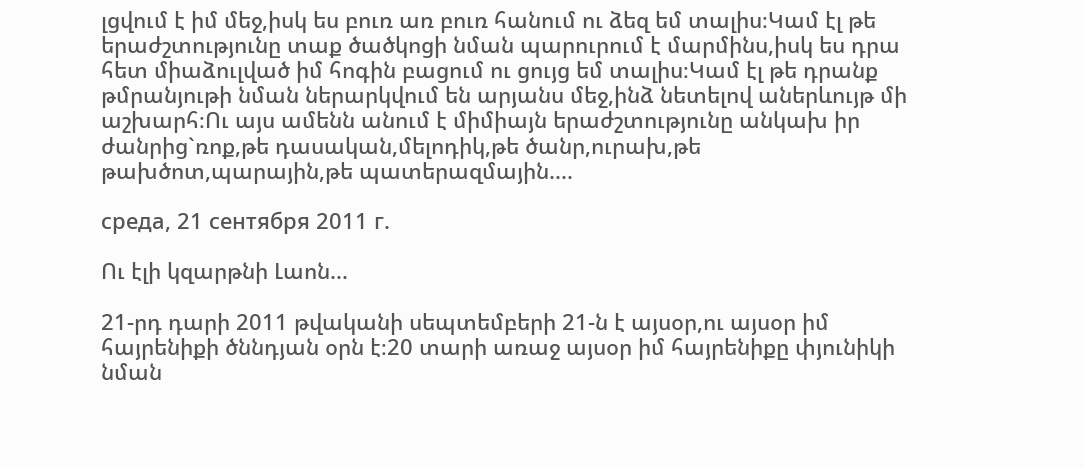լցվում է իմ մեջ,իսկ ես բուռ առ բուռ հանում ու ձեզ եմ տալիս։Կամ էլ թե երաժշտությունը տաք ծածկոցի նման պարուրում է մարմինս,իսկ ես դրա հետ միաձուլված իմ հոգին բացում ու ցույց եմ տալիս։Կամ էլ թե դրանք թմրանյութի նման ներարկվում են արյանս մեջ,ինձ նետելով աներևույթ մի աշխարհ։Ու այս ամենն անում է միմիայն երաժշտությունը անկախ իր ժանրից`ռոք,թե դասական,մելոդիկ,թե ծանր,ուրախ,թե թախծոտ,պարային,թե պատերազմային....

среда, 21 сентября 2011 г.

Ու էլի կզարթնի Լաոն...

21-րդ դարի 2011 թվականի սեպտեմբերի 21-ն է այսօր,ու այսօր իմ հայրենիքի ծննդյան օրն է։20 տարի առաջ այսօր իմ հայրենիքը փյունիկի նման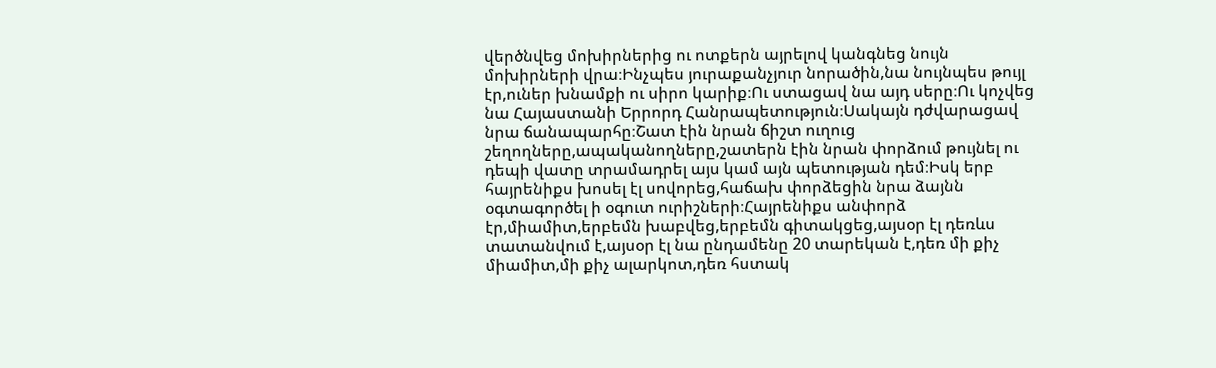վերծնվեց մոխիրներից ու ոտքերն այրելով կանգնեց նույն մոխիրների վրա։Ինչպես յուրաքանչյուր նորածին,նա նույնպես թույլ էր,ուներ խնամքի ու սիրո կարիք։Ու ստացավ նա այդ սերը։Ու կոչվեց նա Հայաստանի Երրորդ Հանրապետություն։Սակայն դժվարացավ նրա ճանապարհը։Շատ էին նրան ճիշտ ուղուց շեղողները,ապականողները,շատերն էին նրան փորձում թույնել ու դեպի վատը տրամադրել այս կամ այն պետության դեմ։Իսկ երբ հայրենիքս խոսել էլ սովորեց,հաճախ փորձեցին նրա ձայնն օգտագործել ի օգուտ ուրիշների։Հայրենիքս անփորձ էր,միամիտ,երբեմն խաբվեց,երբեմն գիտակցեց,այսօր էլ դեռևս տատանվում է,այսօր էլ նա ընդամենը 20 տարեկան է,դեռ մի քիչ միամիտ,մի քիչ ալարկոտ,դեռ հստակ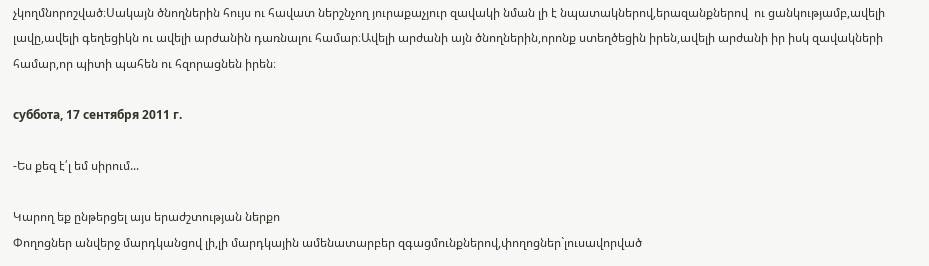չկողմնորոշված։Սակայն ծնողներին հույս ու հավատ ներշնչող յուրաքաչյուր զավակի նման լի է նպատակներով,երազանքներով  ու ցանկությամբ,ավելի լավը,ավելի գեղեցիկն ու ավելի արժանին դառնալու համար։Ավելի արժանի այն ծնողներին,որոնք ստեղծեցին իրեն,ավելի արժանի իր իսկ զավակների համար,որ պիտի պահեն ու հզորացնեն իրեն։

суббота, 17 сентября 2011 г.

-Ես քեզ է՛լ եմ սիրում...

Կարող եք ընթերցել այս երաժշտության ներքո
Փողոցներ անվերջ մարդկանցով լի,լի մարդկային ամենատարբեր զգացմունքներով,փողոցներ`լուսավորված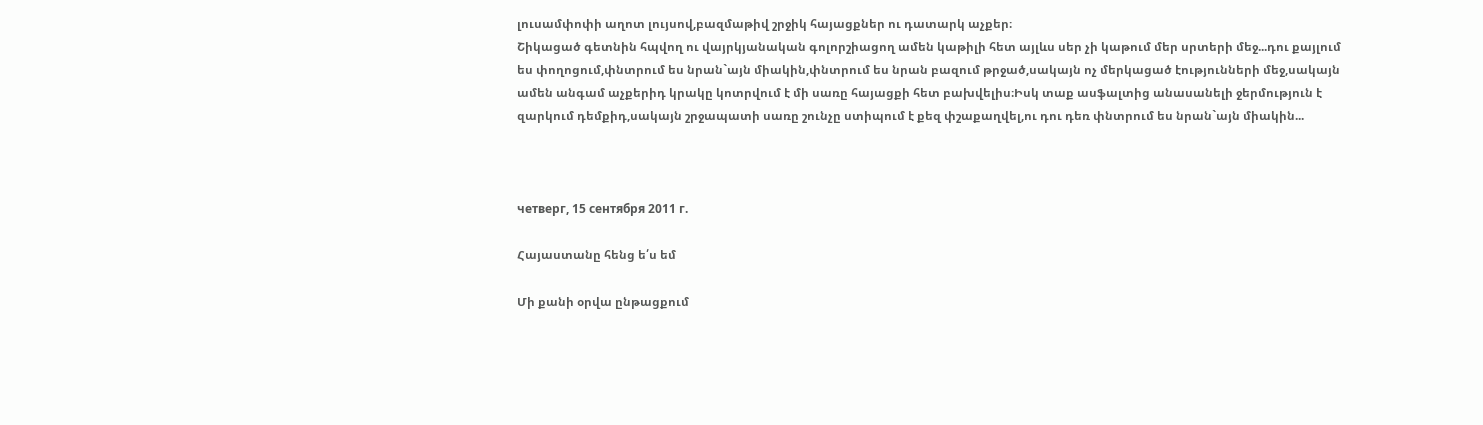լուսամփոփի աղոտ լույսով,բազմաթիվ շրջիկ հայացքներ ու դատարկ աչքեր։
Շիկացած գետնին հպվող ու վայրկյանական գոլորշիացող ամեն կաթիլի հետ այլևս սեր չի կաթում մեր սրտերի մեջ...դու քայլում ես փողոցում,փնտրում ես նրան`այն միակին,փնտրում ես նրան բազում թրջած,սակայն ոչ մերկացած էությունների մեջ,սակայն ամեն անգամ աչքերիդ կրակը կոտրվում է մի սառը հայացքի հետ բախվելիս։Իսկ տաք ասֆալտից անասանելի ջերմություն է զարկում դեմքիդ,սակայն շրջապատի սառը շունչը ստիպում է քեզ փշաքաղվել,ու դու դեռ փնտրում ես նրան`այն միակին...



четверг, 15 сентября 2011 г.

Հայաստանը հենց ե՛ս եմ

Մի քանի օրվա ընթացքում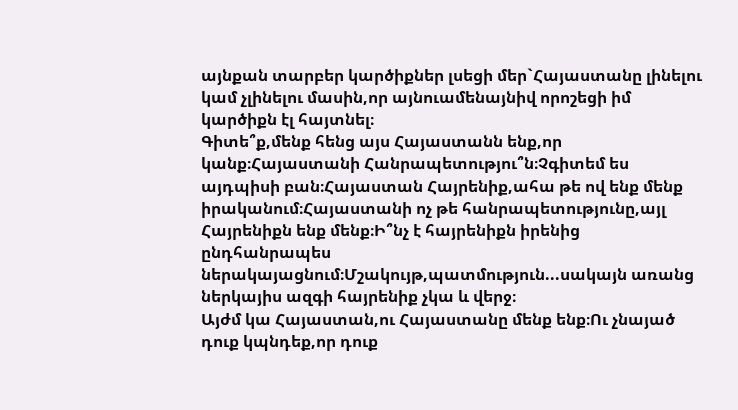այնքան տարբեր կարծիքներ լսեցի մեր`Հայաստանը լինելու կամ չլինելու մասին,որ այնուամենայնիվ որոշեցի իմ կարծիքն էլ հայտնել։
Գիտե՞ք,մենք հենց այս Հայաստանն ենք,որ կանք։Հայաստանի Հանրապետությու՞ն։Չգիտեմ ես այդպիսի բան։Հայաստան Հայրենիք,ահա թե ով ենք մենք իրականում։Հայաստանի ոչ թե հանրապետությունը,այլ Հայրենիքն ենք մենք։Ի՞նչ է հայրենիքն իրենից ընդհանրապես ներակայացնում։Մշակույթ,պատմություն...սակայն առանց ներկայիս ազգի հայրենիք չկա և վերջ։
Այժմ կա Հայաստան,ու Հայաստանը մենք ենք։Ու չնայած դուք կպնդեք,որ դուք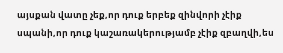այսքան վատը չեք,որ դուք երբեք զինվորի չէիք սպանի,որ դուք կաշառակերությամբ չէիք զբաղվի,ես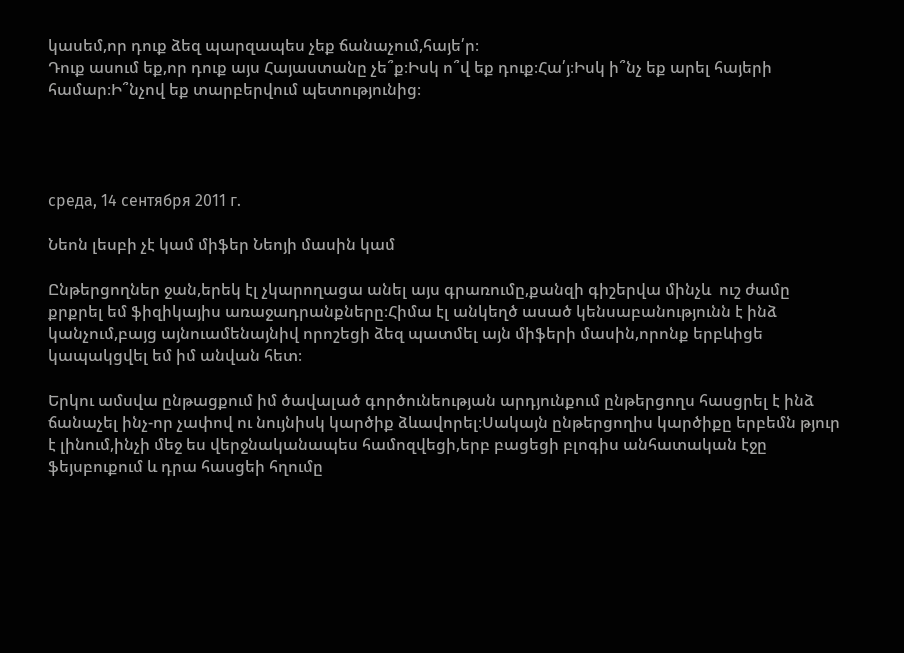կասեմ,որ դուք ձեզ պարզապես չեք ճանաչում,հայե՛ր։
Դուք ասում եք,որ դուք այս Հայաստանը չե՞ք։Իսկ ո՞վ եք դուք։Հա՛յ։Իսկ ի՞նչ եք արել հայերի համար։Ի՞նչով եք տարբերվում պետությունից։




среда, 14 сентября 2011 г.

Նեոն լեսբի չէ կամ միֆեր Նեոյի մասին կամ

Ընթերցողներ ջան,երեկ էլ չկարողացա անել այս գրառումը,քանզի գիշերվա մինչև  ուշ ժամը քրքրել եմ ֆիզիկայիս առաջադրանքները։Հիմա էլ անկեղծ ասած կենսաբանությունն է ինձ կանչում,բայց այնուամենայնիվ որոշեցի ձեզ պատմել այն միֆերի մասին,որոնք երբևիցե կապակցվել եմ իմ անվան հետ։

Երկու ամսվա ընթացքում իմ ծավալած գործունեության արդյունքում ընթերցողս հասցրել է ինձ ճանաչել ինչ-որ չափով ու նույնիսկ կարծիք ձևավորել։Սակայն ընթերցողիս կարծիքը երբեմն թյուր է լինում,ինչի մեջ ես վերջնականապես համոզվեցի,երբ բացեցի բլոգիս անհատական էջը ֆեյսբուքում և դրա հասցեի հղումը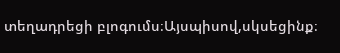տեղադրեցի բլոգումս։Այսպիսով,սկսեցինք։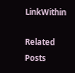LinkWithin

Related Posts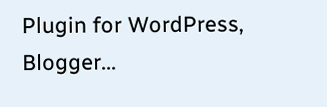Plugin for WordPress, Blogger...